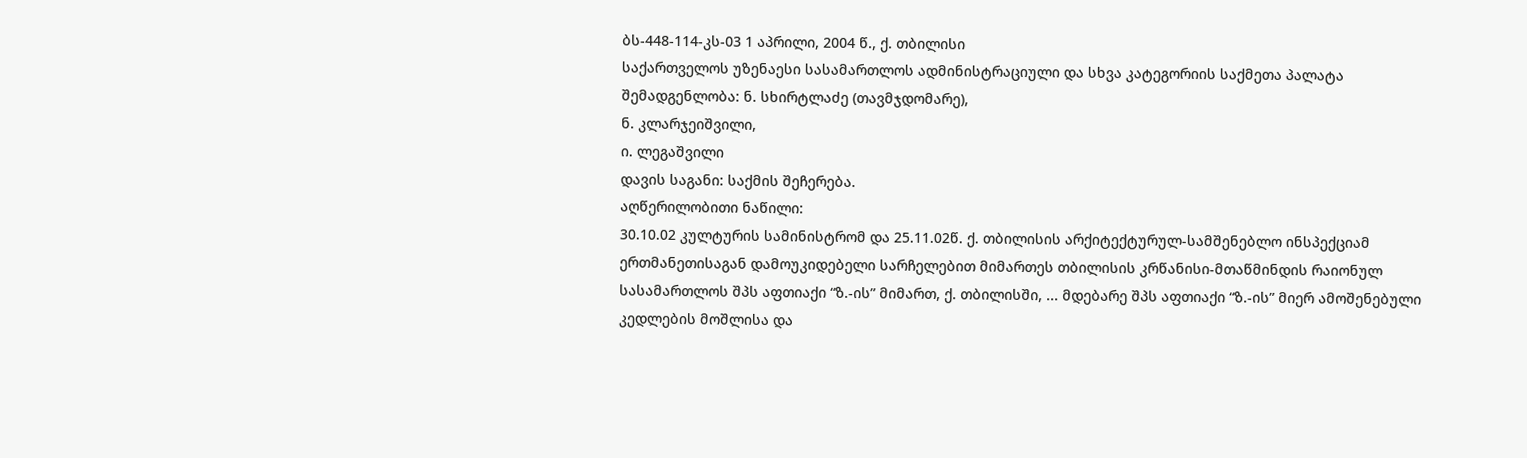ბს-448-114-კს-03 1 აპრილი, 2004 წ., ქ. თბილისი
საქართველოს უზენაესი სასამართლოს ადმინისტრაციული და სხვა კატეგორიის საქმეთა პალატა
შემადგენლობა: ნ. სხირტლაძე (თავმჯდომარე),
ნ. კლარჯეიშვილი,
ი. ლეგაშვილი
დავის საგანი: საქმის შეჩერება.
აღწერილობითი ნაწილი:
30.10.02 კულტურის სამინისტრომ და 25.11.02წ. ქ. თბილისის არქიტექტურულ-სამშენებლო ინსპექციამ ერთმანეთისაგან დამოუკიდებელი სარჩელებით მიმართეს თბილისის კრწანისი-მთაწმინდის რაიონულ სასამართლოს შპს აფთიაქი “ზ.-ის” მიმართ, ქ. თბილისში, ... მდებარე შპს აფთიაქი “ზ.-ის” მიერ ამოშენებული კედლების მოშლისა და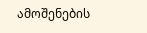ამოშენების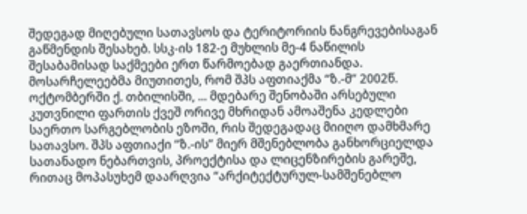შედეგად მიღებული სათავსოს და ტერიტორიის ნანგრევებისაგან გაწმენდის შესახებ. სსკ-ის 182-ე მუხლის მე-4 ნაწილის შესაბამისად საქმეები ერთ წარმოებად გაერთიანდა.
მოსარჩელეებმა მიუთითეს, რომ შპს აფთიაქმა “ზ.-მ” 2002წ. ოქტომბერში ქ. თბილისში, ... მდებარე შენობაში არსებული კუთვნილი ფართის ქვეშ ორივე მხრიდან ამოაშენა კედლები საერთო სარგებლობის ეზოში, რის შედეგადაც მიიღო დამხმარე სათავსო. შპს აფთიაქი “ზ.-ის” მიერ მშენებლობა განხორციელდა სათანადო ნებართვის, პროექტისა და ლიცენზირების გარეშე, რითაც მოპასუხემ დაარღვია “არქიტექტურულ-სამშენებლო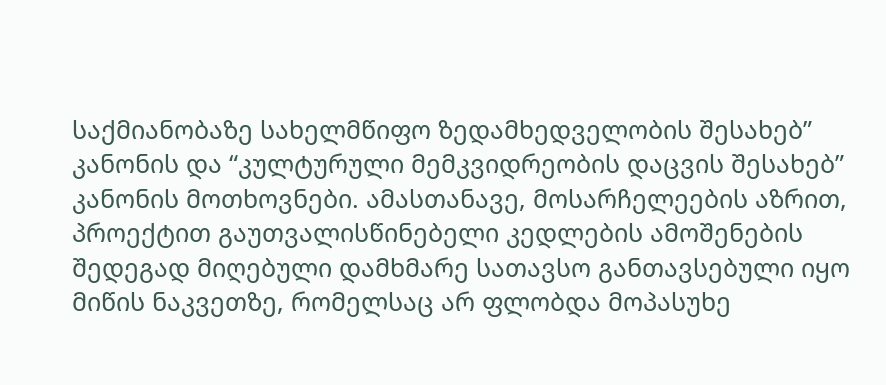საქმიანობაზე სახელმწიფო ზედამხედველობის შესახებ” კანონის და “კულტურული მემკვიდრეობის დაცვის შესახებ” კანონის მოთხოვნები. ამასთანავე, მოსარჩელეების აზრით, პროექტით გაუთვალისწინებელი კედლების ამოშენების შედეგად მიღებული დამხმარე სათავსო განთავსებული იყო მიწის ნაკვეთზე, რომელსაც არ ფლობდა მოპასუხე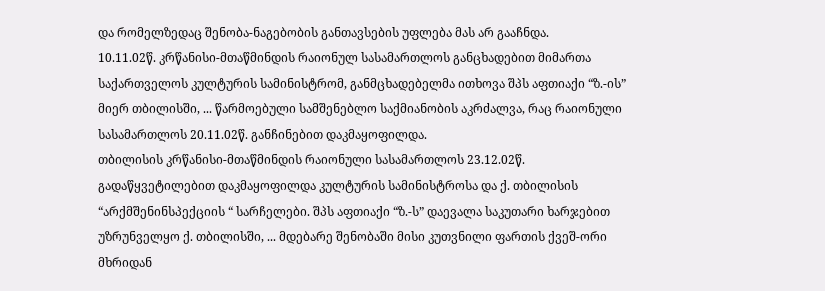და რომელზედაც შენობა-ნაგებობის განთავსების უფლება მას არ გააჩნდა.
10.11.02წ. კრწანისი-მთაწმინდის რაიონულ სასამართლოს განცხადებით მიმართა საქართველოს კულტურის სამინისტრომ, განმცხადებელმა ითხოვა შპს აფთიაქი “ზ.-ის” მიერ თბილისში, ... წარმოებული სამშენებლო საქმიანობის აკრძალვა, რაც რაიონული სასამართლოს 20.11.02წ. განჩინებით დაკმაყოფილდა.
თბილისის კრწანისი-მთაწმინდის რაიონული სასამართლოს 23.12.02წ. გადაწყვეტილებით დაკმაყოფილდა კულტურის სამინისტროსა და ქ. თბილისის “არქმშენინსპექციის “ სარჩელები. შპს აფთიაქი “ზ.-ს” დაევალა საკუთარი ხარჯებით უზრუნველყო ქ. თბილისში, ... მდებარე შენობაში მისი კუთვნილი ფართის ქვეშ-ორი მხრიდან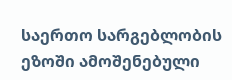საერთო სარგებლობის ეზოში ამოშენებული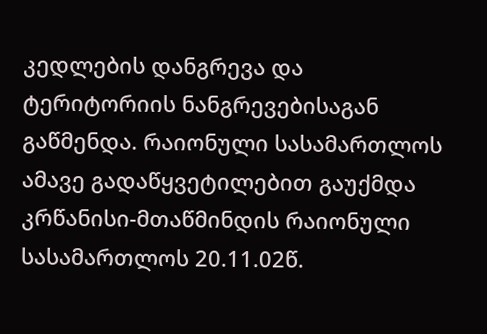კედლების დანგრევა და ტერიტორიის ნანგრევებისაგან გაწმენდა. რაიონული სასამართლოს ამავე გადაწყვეტილებით გაუქმდა კრწანისი-მთაწმინდის რაიონული სასამართლოს 20.11.02წ.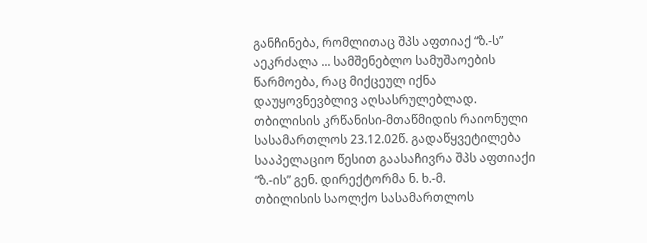განჩინება, რომლითაც შპს აფთიაქ “ზ.-ს” აეკრძალა ... სამშენებლო სამუშაოების წარმოება, რაც მიქცეულ იქნა დაუყოვნევბლივ აღსასრულებლად. თბილისის კრწანისი-მთაწმიდის რაიონული სასამართლოს 23.12.02წ. გადაწყვეტილება სააპელაციო წესით გაასაჩივრა შპს აფთიაქი “ზ.-ის” გენ. დირექტორმა ნ. ხ.-მ.
თბილისის საოლქო სასამართლოს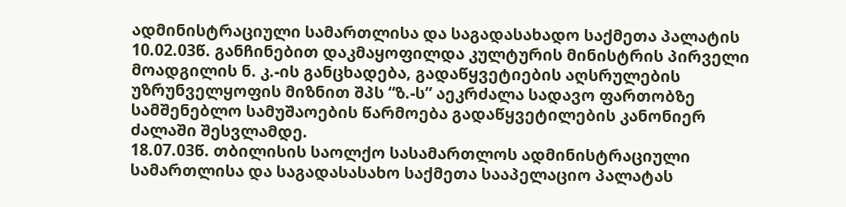ადმინისტრაციული სამართლისა და საგადასახადო საქმეთა პალატის 10.02.03წ. განჩინებით დაკმაყოფილდა კულტურის მინისტრის პირველი მოადგილის ნ. კ.-ის განცხადება, გადაწყვეტიების აღსრულების უზრუნველყოფის მიზნით შპს “ზ.-ს” აეკრძალა სადავო ფართობზე სამშენებლო სამუშაოების წარმოება გადაწყვეტილების კანონიერ ძალაში შესვლამდე.
18.07.03წ. თბილისის საოლქო სასამართლოს ადმინისტრაციული სამართლისა და საგადასასახო საქმეთა სააპელაციო პალატას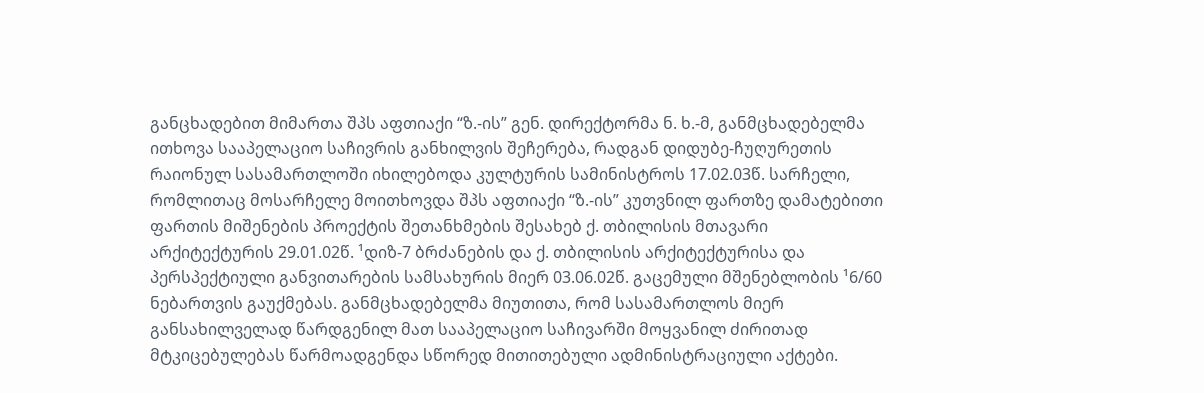განცხადებით მიმართა შპს აფთიაქი “ზ.-ის” გენ. დირექტორმა ნ. ხ.-მ, განმცხადებელმა ითხოვა სააპელაციო საჩივრის განხილვის შეჩერება, რადგან დიდუბე-ჩუღურეთის რაიონულ სასამართლოში იხილებოდა კულტურის სამინისტროს 17.02.03წ. სარჩელი, რომლითაც მოსარჩელე მოითხოვდა შპს აფთიაქი “ზ.-ის” კუთვნილ ფართზე დამატებითი ფართის მიშენების პროექტის შეთანხმების შესახებ ქ. თბილისის მთავარი არქიტექტურის 29.01.02წ. ¹დიზ-7 ბრძანების და ქ. თბილისის არქიტექტურისა და პერსპექტიული განვითარების სამსახურის მიერ 03.06.02წ. გაცემული მშენებლობის ¹6/60 ნებართვის გაუქმებას. განმცხადებელმა მიუთითა, რომ სასამართლოს მიერ განსახილველად წარდგენილ მათ სააპელაციო საჩივარში მოყვანილ ძირითად მტკიცებულებას წარმოადგენდა სწორედ მითითებული ადმინისტრაციული აქტები.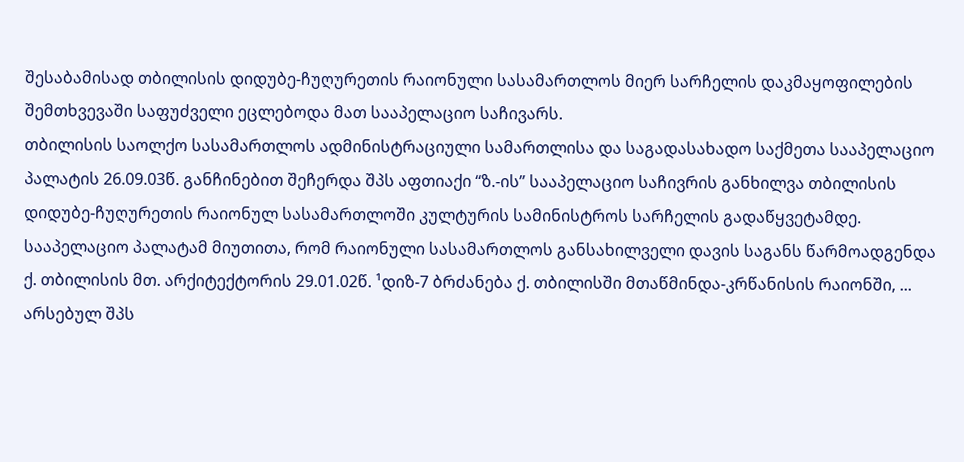შესაბამისად თბილისის დიდუბე-ჩუღურეთის რაიონული სასამართლოს მიერ სარჩელის დაკმაყოფილების შემთხვევაში საფუძველი ეცლებოდა მათ სააპელაციო საჩივარს.
თბილისის საოლქო სასამართლოს ადმინისტრაციული სამართლისა და საგადასახადო საქმეთა სააპელაციო პალატის 26.09.03წ. განჩინებით შეჩერდა შპს აფთიაქი “ზ.-ის” სააპელაციო საჩივრის განხილვა თბილისის დიდუბე-ჩუღურეთის რაიონულ სასამართლოში კულტურის სამინისტროს სარჩელის გადაწყვეტამდე. სააპელაციო პალატამ მიუთითა, რომ რაიონული სასამართლოს განსახილველი დავის საგანს წარმოადგენდა ქ. თბილისის მთ. არქიტექტორის 29.01.02წ. ¹დიზ-7 ბრძანება ქ. თბილისში მთაწმინდა-კრწანისის რაიონში, ... არსებულ შპს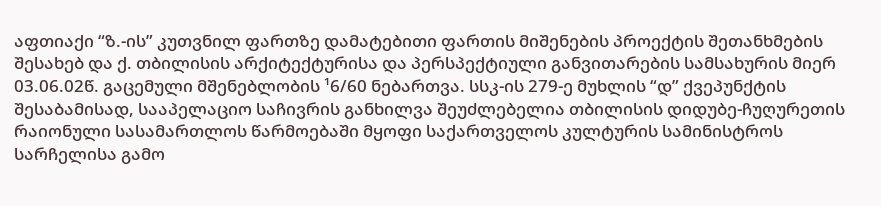აფთიაქი “ზ.-ის” კუთვნილ ფართზე დამატებითი ფართის მიშენების პროექტის შეთანხმების შესახებ და ქ. თბილისის არქიტექტურისა და პერსპექტიული განვითარების სამსახურის მიერ 03.06.02წ. გაცემული მშენებლობის ¹6/60 ნებართვა. სსკ-ის 279-ე მუხლის “დ” ქვეპუნქტის შესაბამისად, სააპელაციო საჩივრის განხილვა შეუძლებელია თბილისის დიდუბე-ჩუღურეთის რაიონული სასამართლოს წარმოებაში მყოფი საქართველოს კულტურის სამინისტროს სარჩელისა გამო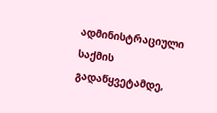ადმინისტრაციული საქმის გადაწყვეტამდე,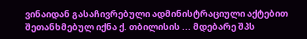ვინაიდან გასაჩივრებული ადმინისტრაციული აქტებით შეთანხმებულ იქნა ქ. თბილისის ... მდებარე შპს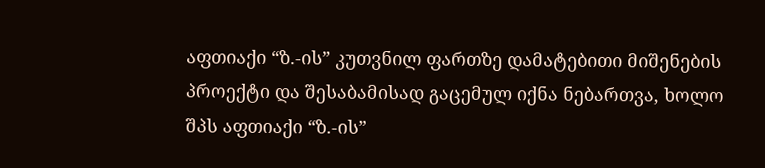აფთიაქი “ზ.-ის” კუთვნილ ფართზე დამატებითი მიშენების პროექტი და შესაბამისად გაცემულ იქნა ნებართვა, ხოლო შპს აფთიაქი “ზ.-ის”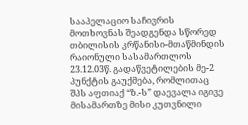სააპელაციო საჩივრის მოთხოვნას შეადგენდა სწორედ თბილისის კრწანისი-მთაწმინდის რაიონული სასამართლოს 23.12.03წ. გადაწვეტილების მე-2 პუნქტის გაუქმება, რომლითაც შპს აფთიაქ “ზ.-ს” დაევალა იგივე მისამართზე მისი კუთვნილი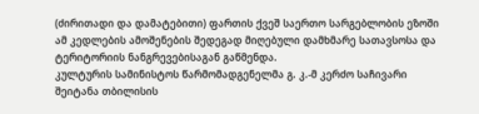(ძირითადი და დამატებითი) ფართის ქვეშ საერთო სარგებლობის ეზოში ამ კედლების ამოშენების შედეგად მიღებული დამხმარე სათავსოსა და ტერიტორიის ნანგრევებისაგან გაწმენდა.
კულტურის სამინისტოს წარმომადგენელმა გ. კ.-მ კერძო საჩივარი შეიტანა თბილისის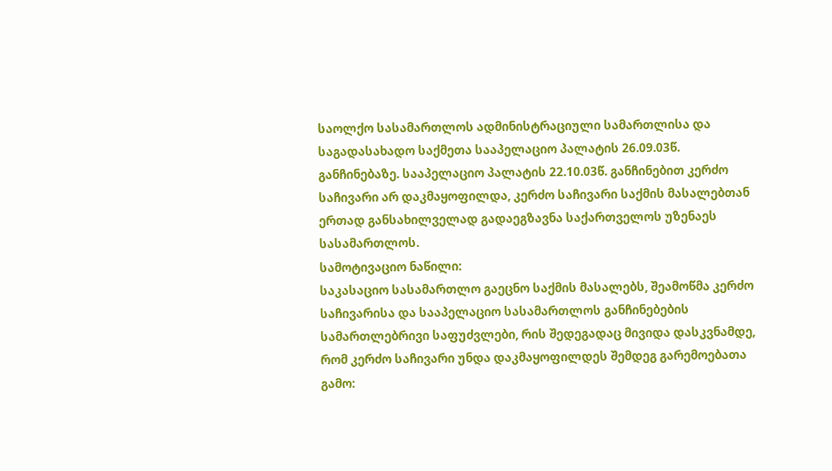საოლქო სასამართლოს ადმინისტრაციული სამართლისა და საგადასახადო საქმეთა სააპელაციო პალატის 26.09.03წ. განჩინებაზე. სააპელაციო პალატის 22.10.03წ. განჩინებით კერძო საჩივარი არ დაკმაყოფილდა, კერძო საჩივარი საქმის მასალებთან ერთად განსახილველად გადაეგზავნა საქართველოს უზენაეს სასამართლოს.
სამოტივაციო ნაწილი:
საკასაციო სასამართლო გაეცნო საქმის მასალებს, შეამოწმა კერძო საჩივარისა და სააპელაციო სასამართლოს განჩინებების სამართლებრივი საფუძვლები, რის შედეგადაც მივიდა დასკვნამდე, რომ კერძო საჩივარი უნდა დაკმაყოფილდეს შემდეგ გარემოებათა გამო: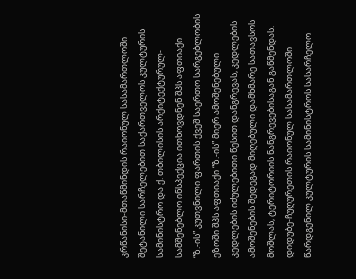კრწანისი-მთაწმინდის რაიონულ სასამართლოში შეტანილი სარჩელებით საქართველოს კულტურის სამინისტრო და ქ. თბილისის არქიტექტურულ-სამშენებლო ინსპექცია ითხოვდნენ შპს აფთიაქი “ზ.-ის” კუთვნილი ფართის ქვეშ საერთო სარგებლობის ეზოში შპს აფთიაქი “ზ.-ის” მიერ ამოშენებული კედლების იძულებითი წესით დანგრევას, კედლების ამოშენების შედეგად მიღებული დამხმარე სათავსოს მოშლას, ტერიტორიის ნანგრევებისაგან გაწმენდას. დიდუბე-ჩუღურეთის რაიონულ სასამართლოში წარდგენილ კულტურის სამინისტროს სასარჩელო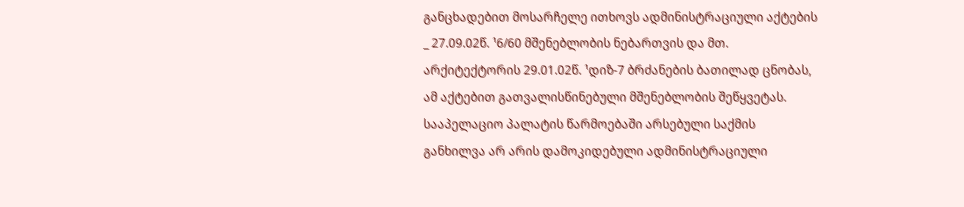განცხადებით მოსარჩელე ითხოვს ადმინისტრაციული აქტების _ 27.09.02წ. ¹6/60 მშენებლობის ნებართვის და მთ. არქიტექტორის 29.01.02წ. ¹დიზ-7 ბრძანების ბათილად ცნობას, ამ აქტებით გათვალისწინებული მშენებლობის შეწყვეტას. სააპელაციო პალატის წარმოებაში არსებული საქმის განხილვა არ არის დამოკიდებული ადმინისტრაციული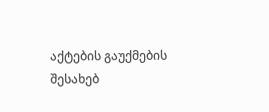აქტების გაუქმების შესახებ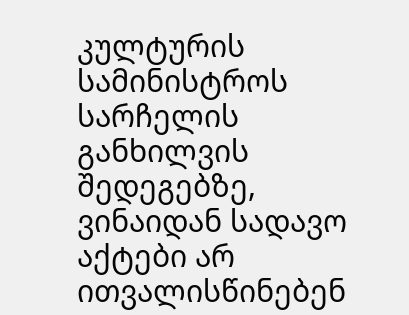კულტურის სამინისტროს სარჩელის განხილვის შედეგებზე, ვინაიდან სადავო აქტები არ ითვალისწინებენ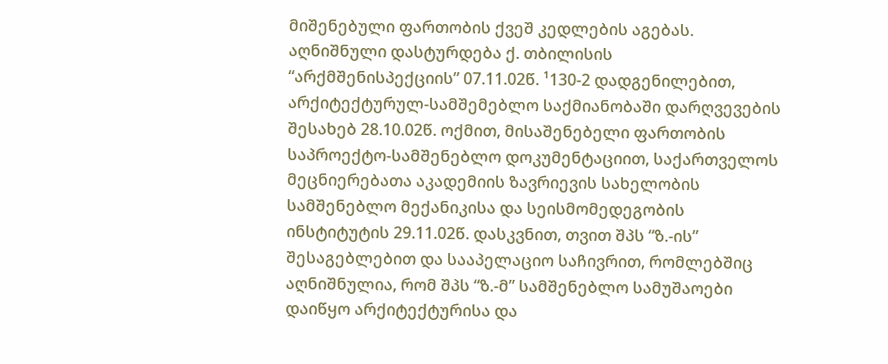მიშენებული ფართობის ქვეშ კედლების აგებას. აღნიშნული დასტურდება ქ. თბილისის “არქმშენისპექციის” 07.11.02წ. ¹130-2 დადგენილებით, არქიტექტურულ-სამშემებლო საქმიანობაში დარღვევების შესახებ 28.10.02წ. ოქმით, მისაშენებელი ფართობის საპროექტო-სამშენებლო დოკუმენტაციით, საქართველოს მეცნიერებათა აკადემიის ზავრიევის სახელობის სამშენებლო მექანიკისა და სეისმომედეგობის ინსტიტუტის 29.11.02წ. დასკვნით, თვით შპს “ზ.-ის” შესაგებლებით და სააპელაციო საჩივრით, რომლებშიც აღნიშნულია, რომ შპს “ზ.-მ” სამშენებლო სამუშაოები დაიწყო არქიტექტურისა და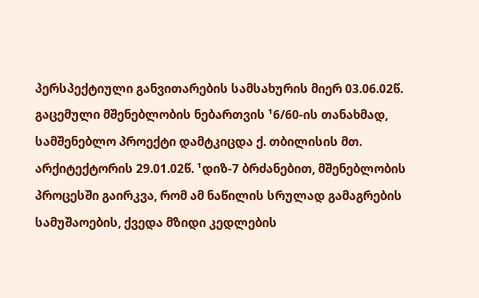პერსპექტიული განვითარების სამსახურის მიერ 03.06.02წ. გაცემული მშენებლობის ნებართვის ¹6/60-ის თანახმად, სამშენებლო პროექტი დამტკიცდა ქ. თბილისის მთ. არქიტექტორის 29.01.02წ. ¹დიზ-7 ბრძანებით, მშენებლობის პროცესში გაირკვა, რომ ამ ნაწილის სრულად გამაგრების სამუშაოების, ქვედა მზიდი კედლების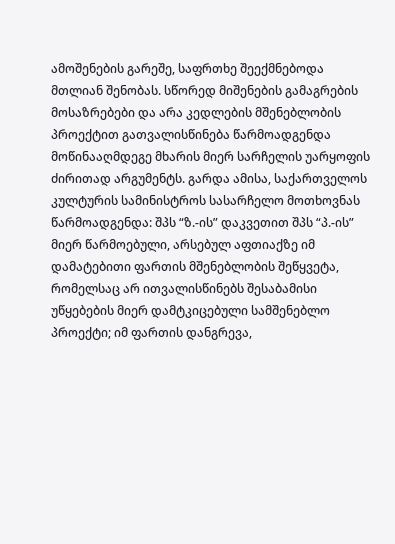ამოშენების გარეშე, საფრთხე შეექმნებოდა მთლიან შენობას. სწორედ მიშენების გამაგრების მოსაზრებები და არა კედლების მშენებლობის პროექტით გათვალისწინება წარმოადგენდა მოწინააღმდეგე მხარის მიერ სარჩელის უარყოფის ძირითად არგუმენტს. გარდა ამისა, საქართველოს კულტურის სამინისტროს სასარჩელო მოთხოვნას წარმოადგენდა: შპს “ზ.-ის” დაკვეთით შპს “პ.-ის” მიერ წარმოებული, არსებულ აფთიაქზე იმ დამატებითი ფართის მშენებლობის შეწყვეტა, რომელსაც არ ითვალისწინებს შესაბამისი უწყებების მიერ დამტკიცებული სამშენებლო პროექტი; იმ ფართის დანგრევა,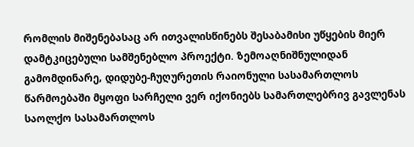რომლის მიშენებასაც არ ითვალისწინებს შესაბამისი უწყების მიერ დამტკიცებული სამშენებლო პროექტი. ზემოაღნიშნულიდან გამომდინარე, დიდუბე-ჩუღურეთის რაიონული სასამართლოს წარმოებაში მყოფი სარჩელი ვერ იქონიებს სამართლებრივ გავლენას საოლქო სასამართლოს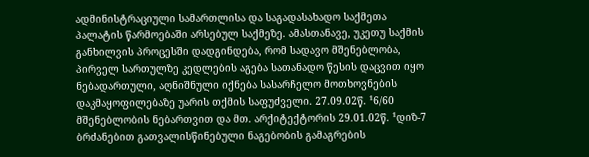ადმინისტრაციული სამართლისა და საგადასახადო საქმეთა პალატის წარმოებაში არსებულ საქმეზე. ამასთანავე, უკეთუ საქმის განხილვის პროცესში დადგინდება, რომ სადავო მშენებლობა, პირველ სართულზე კედლების აგება სათანადო წესის დაცვით იყო ნებადართული, აღნიშნული იქნება სასარჩელო მოთხოვნების დაკმაყოფილებაზე უარის თქმის საფუძველი. 27.09.02წ. ¹6/60 მშენებლობის ნებართვით და მთ. არქიტექტორის 29.01.02წ. ¹დიზ-7 ბრძანებით გათვალისწინებული ნაგებობის გამაგრების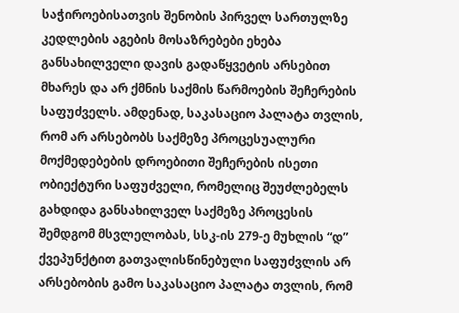საჭიროებისათვის შენობის პირველ სართულზე კედლების აგების მოსაზრებები ეხება განსახილველი დავის გადაწყვეტის არსებით მხარეს და არ ქმნის საქმის წარმოების შეჩერების საფუძველს. ამდენად, საკასაციო პალატა თვლის, რომ არ არსებობს საქმეზე პროცესუალური მოქმედებების დროებითი შეჩერების ისეთი ობიექტური საფუძველი, რომელიც შეუძლებელს გახდიდა განსახილველ საქმეზე პროცესის შემდგომ მსვლელობას, სსკ-ის 279-ე მუხლის “დ” ქვეპუნქტით გათვალისწინებული საფუძვლის არ არსებობის გამო საკასაციო პალატა თვლის, რომ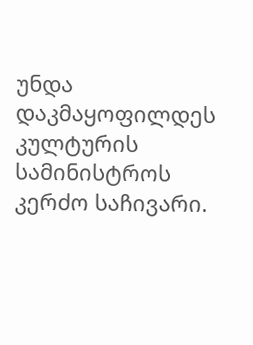უნდა დაკმაყოფილდეს კულტურის სამინისტროს კერძო საჩივარი.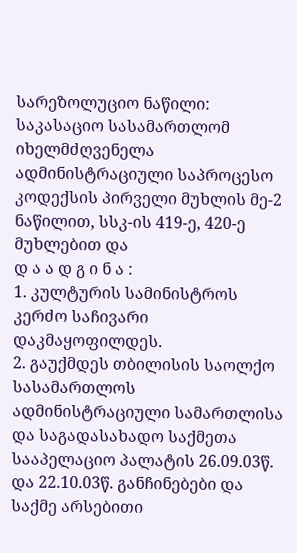სარეზოლუციო ნაწილი:
საკასაციო სასამართლომ იხელმძღვენელა ადმინისტრაციული საპროცესო კოდექსის პირველი მუხლის მე-2 ნაწილით, სსკ-ის 419-ე, 420-ე მუხლებით და
დ ა ა დ გ ი ნ ა :
1. კულტურის სამინისტროს კერძო საჩივარი დაკმაყოფილდეს.
2. გაუქმდეს თბილისის საოლქო სასამართლოს ადმინისტრაციული სამართლისა და საგადასახადო საქმეთა სააპელაციო პალატის 26.09.03წ. და 22.10.03წ. განჩინებები და საქმე არსებითი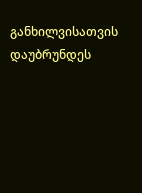განხილვისათვის დაუბრუნდეს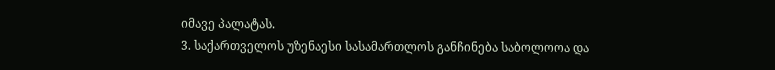იმავე პალატას.
3. საქართველოს უზენაესი სასამართლოს განჩინება საბოლოოა და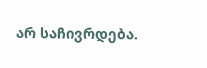არ საჩივრდება.